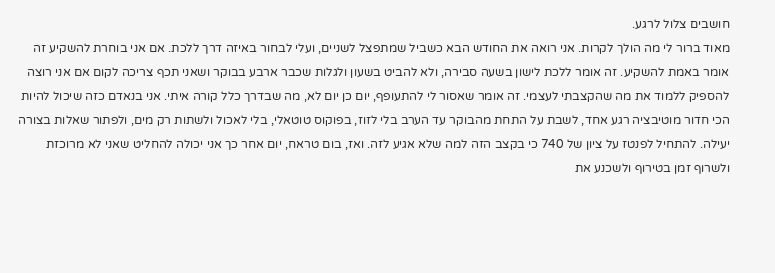חושבים צלול לרגע.
מאוד ברור לי מה הולך לקרות. אני רואה את החודש הבא כשביל שמתפצל לשניים, ועלי לבחור באיזה דרך ללכת. אם אני בוחרת להשקיע זה אומר באמת להשקיע. זה אומר ללכת לישון בשעה סבירה, ולא להביט בשעון ולגלות שכבר ארבע בבוקר ושאני תכף צריכה לקום אם אני רוצה להספיק ללמוד את מה שהקצבתי לעצמי. זה אומר שאסור לי להתעופף, יום כן יום לא, מה שבדרך כלל קורה איתי. אני בנאדם כזה שיכול להיות הכי חדור מוטיבציה רגע אחד, לשבת על התחת מהבוקר עד הערב בלי לזוז, בפוקוס טוטאלי, בלי לאכול ולשתות רק מים, ולפתור שאלות בצורה יעילה. להתחיל לפנטז על ציון של 740 כי בקצב הזה למה שלא אגיע לזה. ואז, בום טראח, יום אחר כך אני יכולה להחליט שאני לא מרוכזת ולשרוף זמן בטירוף ולשכנע את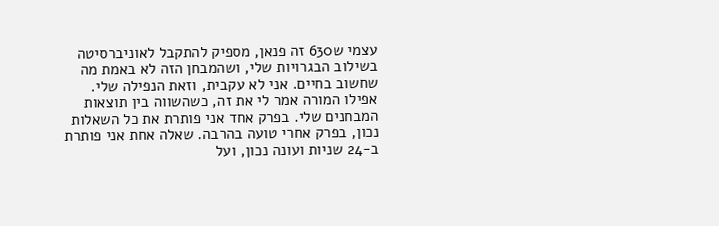עצמי ש630 זה פנאן, מספיק להתקבל לאוניברסיטה בשילוב הבגרויות שלי, ושהמבחן הזה לא באמת מה שחשוב בחיים. אני לא עקבית, וזאת הנפילה שלי. אפילו המורה אמר לי את זה, כשהשווה בין תוצאות המבחנים שלי. בפרק אחד אני פותרת את כל השאלות נכון, בפרק אחרי טועה בהרבה. שאלה אחת אני פותרת ב-24 שניות ועונה נכון, ועל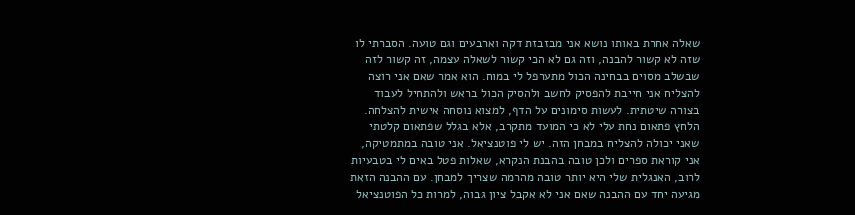שאלה אחרת באותו נושא אני מבזבזת דקה וארבעים וגם טועה. הסברתי לו שזה לא קשור להבנה, וזה גם לא הכי קשור לשאלה עצמה, זה קשור לזה שבשלב מסוים בבחינה הכול מתערפל לי במוח. הוא אמר שאם אני רוצה להצליח אני חייבת להפסיק לחשב ולהסיק הכול בראש ולהתחיל לעבוד בצורה שיטתית. לעשות סימונים על הדף, למצוא נוסחה אישית להצלחה.
הלחץ פתאום נחת עלי לא כי המועד מתקרב, אלא בגלל שפתאום קלטתי שאני יכולה להצליח במבחן הזה. יש לי פוטנציאל. אני טובה במתמטיקה, אני קוראת ספרים ולכן טובה בהבנת הנקרא, שאלות פטל באים לי בטבעיות לרוב, האנגלית שלי היא יותר טובה מהרמה שצריך למבחן. עם ההבנה הזאת מגיעה יחד עם ההבנה שאם אני לא אקבל ציון גבוה, למרות כל הפוטנציאל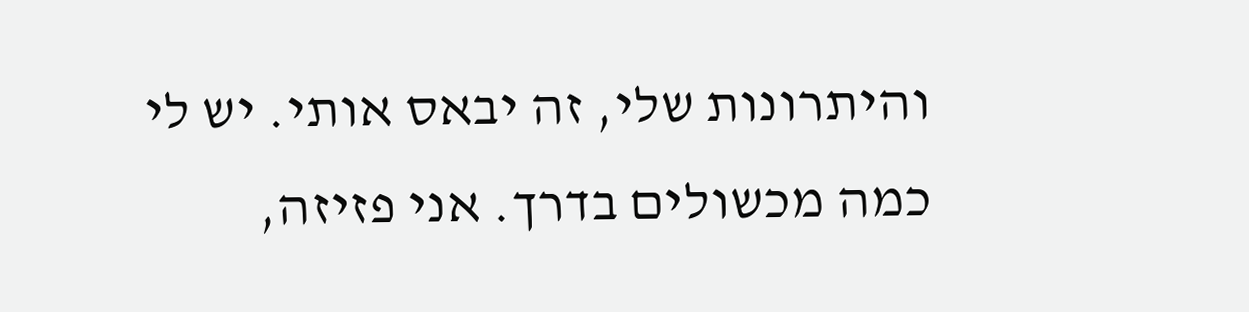והיתרונות שלי, זה יבאס אותי. יש לי כמה מכשולים בדרך. אני פזיזה,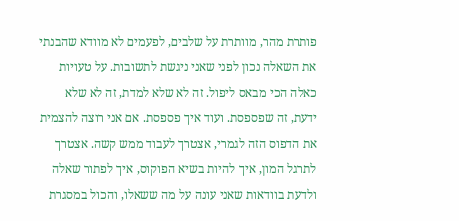פותרת מהר, מוותרת על שלבים, לפעמים לא מוודא שהבנתי את השאלה נכון לפני שאני ניגשת לתשובות. על טעויות כאלה הכי מבאס ליפול. זה לא שלא למדת, זה לא שלא ידעת, זה שפספסת. ועוד איך פספסת. אם אני רוצה להצמית את הדפוס הזה לגמרי, אצטרך לעבוד ממש קשה. אצטרך לתרגל המון, איך להיות בשיא הפוקוס, איך לפתור שאלה ולדעת בוודאות שאני עונה על מה ששאלו, והכול במסגרת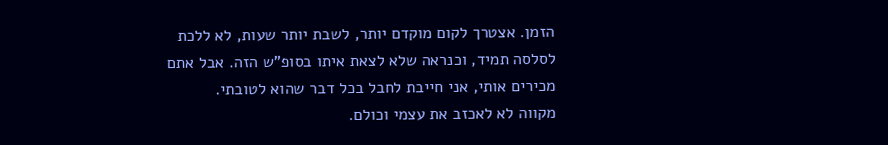הזמן. אצטרך לקום מוקדם יותר, לשבת יותר שעות, לא ללכת לסלסה תמיד, וכנראה שלא לצאת איתו בסופ"ש הזה. אבל אתם מכירים אותי, אני חייבת לחבל בכל דבר שהוא לטובתי.
מקווה לא לאכזב את עצמי וכולם.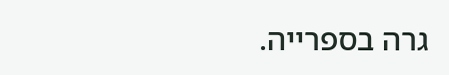גרה בספרייה.